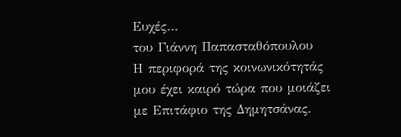Ευχές…
του Γιάννη Παπασταθόπουλου
Η περιφορά της κοινωνικότητάς μου έχει καιρό τώρα που μοιάζει με Επιτάφιο της Δημητσάνας.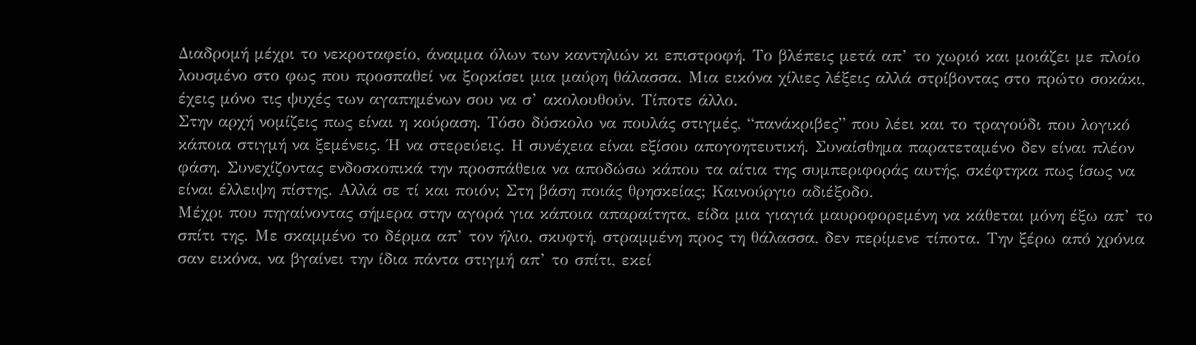Διαδρομή μέχρι το νεκροταφείο, άναμμα όλων των καντηλιών κι επιστροφή. Το βλέπεις μετά απ’ το χωριό και μοιάζει με πλοίο λουσμένο στο φως που προσπαθεί να ξορκίσει μια μαύρη θάλασσα. Μια εικόνα χίλιες λέξεις αλλά στρίβοντας στο πρώτο σοκάκι, έχεις μόνο τις ψυχές των αγαπημένων σου να σ’ ακολουθούν. Τίποτε άλλο.
Στην αρχή νομίζεις πως είναι η κούραση. Τόσο δύσκολο να πουλάς στιγμές, “πανάκριβες” που λέει και το τραγούδι που λογικό κάποια στιγμή να ξεμένεις. Ή να στερεύεις. Η συνέχεια είναι εξίσου απογοητευτική. Συναίσθημα παρατεταμένο δεν είναι πλέον φάση. Συνεχίζοντας ενδοσκοπικά την προσπάθεια να αποδώσω κάπου τα αίτια της συμπεριφοράς αυτής, σκέφτηκα πως ίσως να είναι έλλειψη πίστης. Αλλά σε τί και ποιόν; Στη βάση ποιάς θρησκείας; Καινούργιο αδιέξοδο.
Μέχρι που πηγαίνοντας σήμερα στην αγορά για κάποια απαραίτητα, είδα μια γιαγιά μαυροφορεμένη να κάθεται μόνη έξω απ’ το σπίτι της. Με σκαμμένο το δέρμα απ’ τον ήλιο, σκυφτή, στραμμένη προς τη θάλασσα, δεν περίμενε τίποτα. Την ξέρω από χρόνια σαν εικόνα, να βγαίνει την ίδια πάντα στιγμή απ’ το σπίτι, εκεί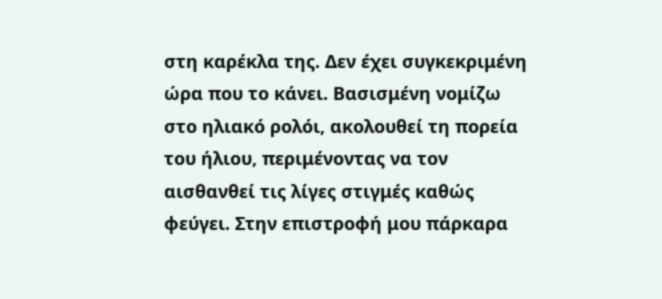στη καρέκλα της. Δεν έχει συγκεκριμένη ώρα που το κάνει. Βασισμένη νομίζω στο ηλιακό ρολόι, ακολουθεί τη πορεία του ήλιου, περιμένοντας να τον αισθανθεί τις λίγες στιγμές καθώς φεύγει. Στην επιστροφή μου πάρκαρα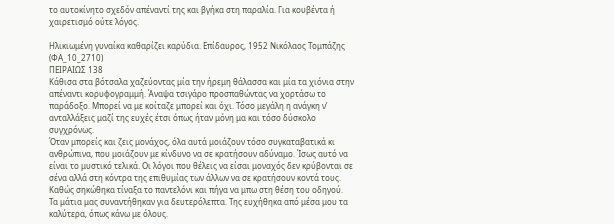το αυτοκίνητο σχεδόν απέναντί της και βγήκα στη παραλία. Για κουβέντα ή χαιρετισμό ούτε λόγος.

Ηλικιωμένη γυναίκα καθαρίζει καρύδια. Επίδαυρος, 1952 Νικόλαος Τομπάζης (ΦΑ_10_2710)
ΠΕΙΡΑΙΩΣ 138
Κάθισα στα βότσαλα χαζεύοντας μία την ήρεμη θάλασσα και μία τα χιόνια στην απέναντι κορυφογραμμή. Άναψα τσιγάρο προσπαθώντας να χορτάσω το παράδοξο. Μπορεί να με κοίταζε μπορεί και όχι. Τόσο μεγάλη η ανάγκη ν’ ανταλλάξεις μαζί της ευχές έτσι όπως ήταν μόνη μα και τόσο δύσκολο συγχρόνως.
Όταν μπορείς και ζεις μονάχος, όλα αυτά μοιάζουν τόσο συγκαταβατικά κι ανθρώπινα, που μοιάζουν με κίνδυνο να σε κρατήσουν αδύναμο. Ίσως αυτό να είναι το μυστικό τελικά. Οι λόγοι που θέλεις να είσαι μοναχός δεν κρύβονται σε σένα αλλά στη κόντρα της επιθυμίας των άλλων να σε κρατήσουν κοντά τους. Καθώς σηκώθηκα τίναξα το παντελόνι και πήγα να μπω στη θέση του οδηγού.
Τα μάτια μας συναντήθηκαν για δευτερόλεπτα. Της ευχήθηκα από μέσα μου τα καλύτερα, όπως κάνω με όλους.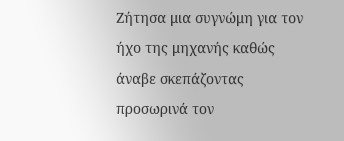Ζήτησα μια συγνώμη για τον ήχο της μηχανής καθώς άναβε σκεπάζοντας προσωρινά τον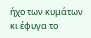ήχο των κυμάτων κι έφυγα το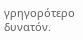γρηγορότερο δυνατόν.